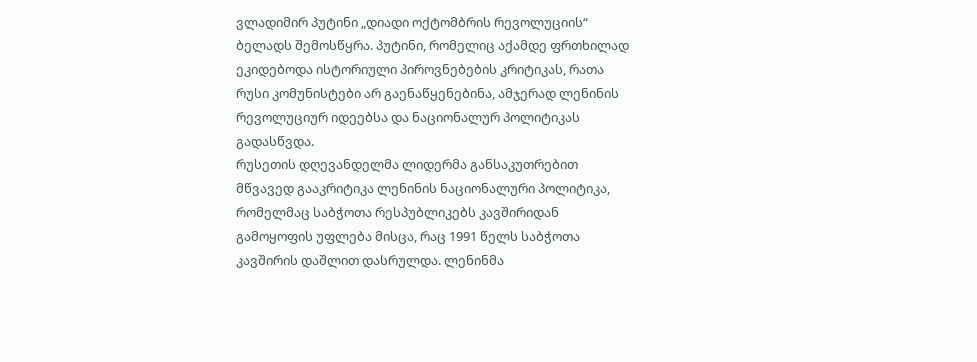ვლადიმირ პუტინი „დიადი ოქტომბრის რევოლუციის“ ბელადს შემოსწყრა. პუტინი, რომელიც აქამდე ფრთხილად ეკიდებოდა ისტორიული პიროვნებების კრიტიკას, რათა რუსი კომუნისტები არ გაენაწყენებინა, ამჯერად ლენინის რევოლუციურ იდეებსა და ნაციონალურ პოლიტიკას გადასწვდა.
რუსეთის დღევანდელმა ლიდერმა განსაკუთრებით მწვავედ გააკრიტიკა ლენინის ნაციონალური პოლიტიკა, რომელმაც საბჭოთა რესპუბლიკებს კავშირიდან გამოყოფის უფლება მისცა, რაც 1991 წელს საბჭოთა კავშირის დაშლით დასრულდა. ლენინმა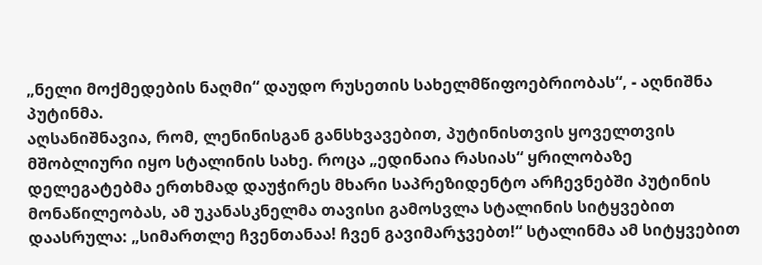„ნელი მოქმედების ნაღმი“ დაუდო რუსეთის სახელმწიფოებრიობას“, - აღნიშნა პუტინმა.
აღსანიშნავია, რომ, ლენინისგან განსხვავებით, პუტინისთვის ყოველთვის მშობლიური იყო სტალინის სახე. როცა „ედინაია რასიას“ ყრილობაზე დელეგატებმა ერთხმად დაუჭირეს მხარი საპრეზიდენტო არჩევნებში პუტინის მონაწილეობას, ამ უკანასკნელმა თავისი გამოსვლა სტალინის სიტყვებით დაასრულა: „სიმართლე ჩვენთანაა! ჩვენ გავიმარჯვებთ!“ სტალინმა ამ სიტყვებით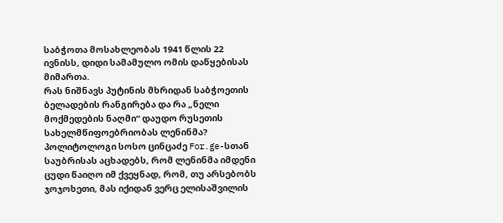საბჭოთა მოსახლეობას 1941 წლის 22 ივნისს, დიდი სამამულო ომის დაწყებისას მიმართა.
რას ნიშნავს პუტინის მხრიდან საბჭოეთის ბელადების რანგირება და რა „ნელი მოქმედების ნაღმი“ დაუდო რუსეთის სახელმწიფოებრიობას ლენინმა?
პოლიტოლოგი სოსო ცინცაძე For.ge-სთან საუბრისას აცხადებს, რომ ლენინმა იმდენი ცუდი წაიღო იმ ქვეყნად, რომ, თუ არსებობს ჯოჯოხეთი, მას იქიდან ვერც ელისაშვილის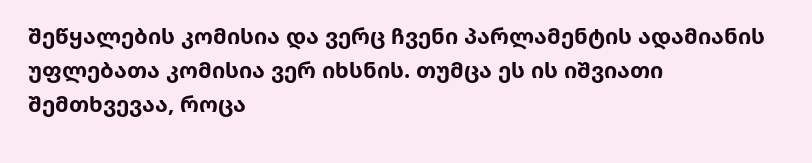შეწყალების კომისია და ვერც ჩვენი პარლამენტის ადამიანის უფლებათა კომისია ვერ იხსნის. თუმცა ეს ის იშვიათი შემთხვევაა, როცა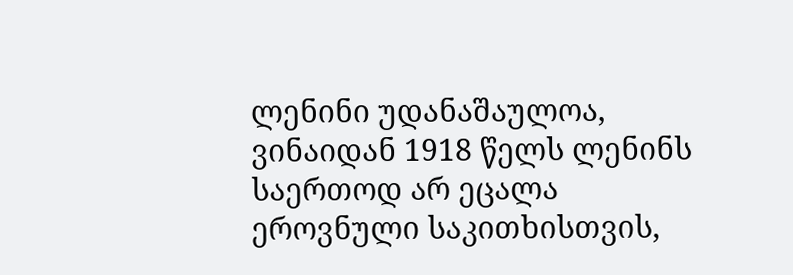ლენინი უდანაშაულოა, ვინაიდან 1918 წელს ლენინს საერთოდ არ ეცალა ეროვნული საკითხისთვის,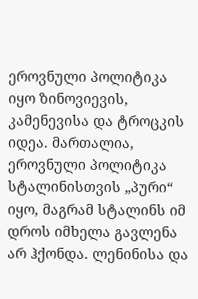ეროვნული პოლიტიკა იყო ზინოვიევის, კამენევისა და ტროცკის იდეა. მართალია, ეროვნული პოლიტიკა სტალინისთვის „პური“ იყო, მაგრამ სტალინს იმ დროს იმხელა გავლენა არ ჰქონდა. ლენინისა და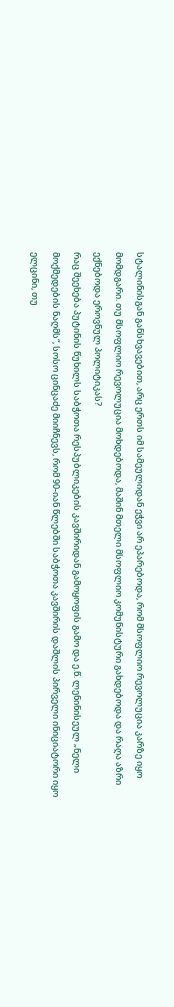სტალინისგან განსხვავებით, არც ერთს იმ სამეულიდან ეჭვი არ ეპარებოდა, რომ მსოფლიო რევოლუცია კარზე იყო მომდგარი. თუ მსოფლიო რევოლუცია მოხდებოდა, მაშინ მთელი მსოფლიო კომუნისტური გახდებოდა და რაღა აზრი ექნებოდა ეროვნულ პოლიტიკას?
რაც შეეხება პუტინის წუხილს საბჭოთა რესპუბლიკების კავშირიდან გამოყოფის გამო და ე.წ. ლენინისეულ „ნელი მოქმედების ნაღმს“, სოსო ცინცაძე მიიჩნევს, რომ 90-იან წლებში საბჭოთა კავშირის დაშლის პირველი ინიციატორი იყო ელცინი, თუ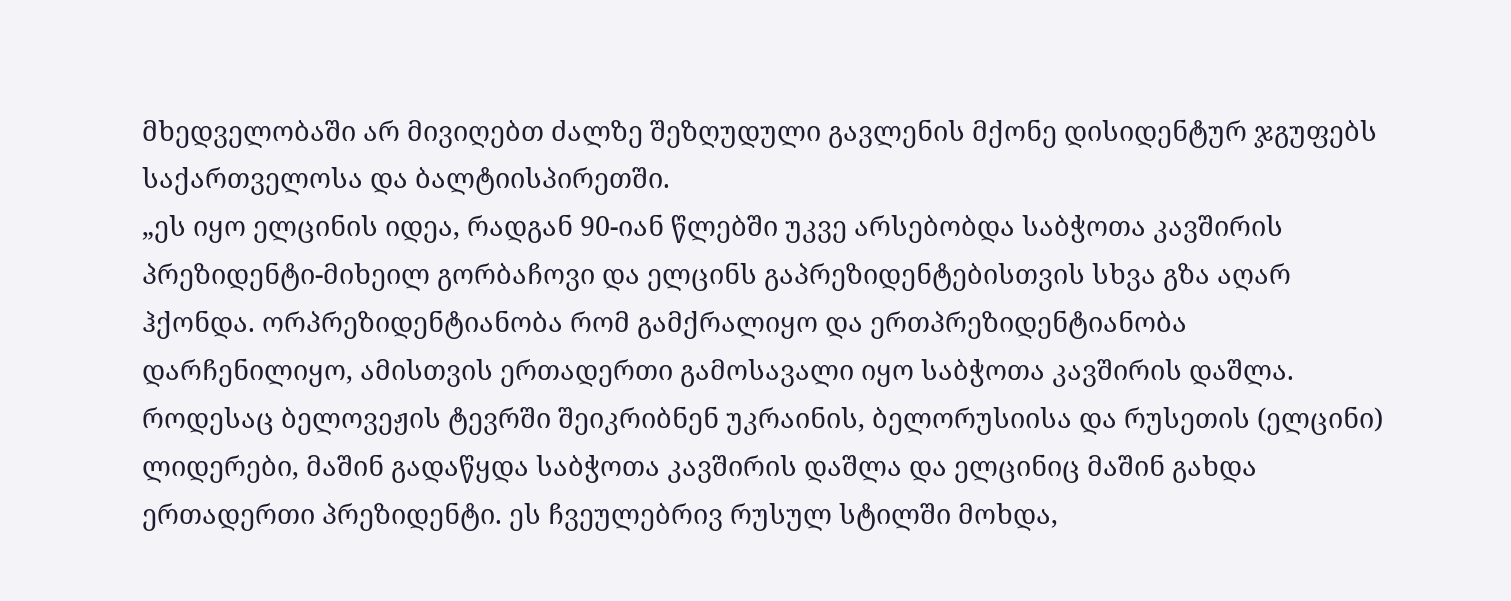მხედველობაში არ მივიღებთ ძალზე შეზღუდული გავლენის მქონე დისიდენტურ ჯგუფებს საქართველოსა და ბალტიისპირეთში.
„ეს იყო ელცინის იდეა, რადგან 90-იან წლებში უკვე არსებობდა საბჭოთა კავშირის პრეზიდენტი-მიხეილ გორბაჩოვი და ელცინს გაპრეზიდენტებისთვის სხვა გზა აღარ ჰქონდა. ორპრეზიდენტიანობა რომ გამქრალიყო და ერთპრეზიდენტიანობა დარჩენილიყო, ამისთვის ერთადერთი გამოსავალი იყო საბჭოთა კავშირის დაშლა. როდესაც ბელოვეჟის ტევრში შეიკრიბნენ უკრაინის, ბელორუსიისა და რუსეთის (ელცინი) ლიდერები, მაშინ გადაწყდა საბჭოთა კავშირის დაშლა და ელცინიც მაშინ გახდა ერთადერთი პრეზიდენტი. ეს ჩვეულებრივ რუსულ სტილში მოხდა,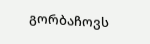გორბაჩოვს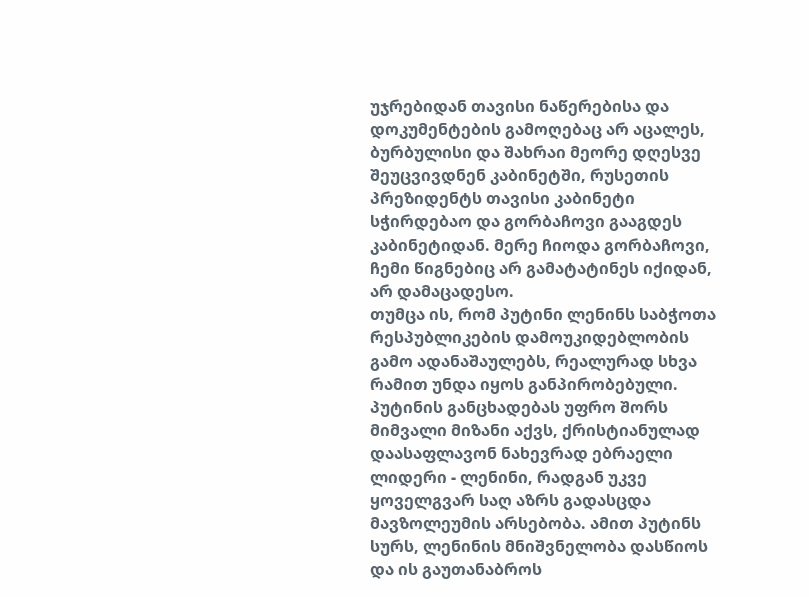უჯრებიდან თავისი ნაწერებისა და დოკუმენტების გამოღებაც არ აცალეს, ბურბულისი და შახრაი მეორე დღესვე შეუცვივდნენ კაბინეტში, რუსეთის პრეზიდენტს თავისი კაბინეტი სჭირდებაო და გორბაჩოვი გააგდეს კაბინეტიდან. მერე ჩიოდა გორბაჩოვი, ჩემი წიგნებიც არ გამატატინეს იქიდან, არ დამაცადესო.
თუმცა ის, რომ პუტინი ლენინს საბჭოთა რესპუბლიკების დამოუკიდებლობის გამო ადანაშაულებს, რეალურად სხვა რამით უნდა იყოს განპირობებული. პუტინის განცხადებას უფრო შორს მიმვალი მიზანი აქვს, ქრისტიანულად დაასაფლავონ ნახევრად ებრაელი ლიდერი - ლენინი, რადგან უკვე ყოველგვარ საღ აზრს გადასცდა მავზოლეუმის არსებობა. ამით პუტინს სურს, ლენინის მნიშვნელობა დასწიოს და ის გაუთანაბროს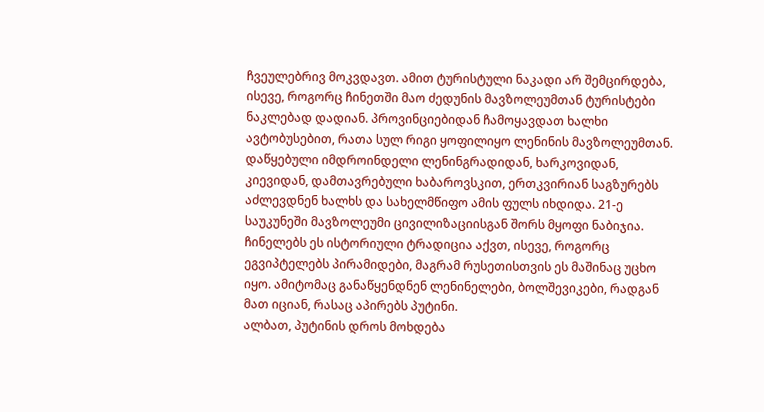ჩვეულებრივ მოკვდავთ. ამით ტურისტული ნაკადი არ შემცირდება, ისევე, როგორც ჩინეთში მაო ძედუნის მავზოლეუმთან ტურისტები ნაკლებად დადიან. პროვინციებიდან ჩამოყავდათ ხალხი ავტობუსებით, რათა სულ რიგი ყოფილიყო ლენინის მავზოლეუმთან. დაწყებული იმდროინდელი ლენინგრადიდან, ხარკოვიდან, კიევიდან, დამთავრებული ხაბაროვსკით, ერთკვირიან საგზურებს აძლევდნენ ხალხს და სახელმწიფო ამის ფულს იხდიდა. 21-ე საუკუნეში მავზოლეუმი ცივილიზაციისგან შორს მყოფი ნაბიჯია. ჩინელებს ეს ისტორიული ტრადიცია აქვთ, ისევე, როგორც ეგვიპტელებს პირამიდები, მაგრამ რუსეთისთვის ეს მაშინაც უცხო იყო. ამიტომაც განაწყენდნენ ლენინელები, ბოლშევიკები, რადგან მათ იციან, რასაც აპირებს პუტინი.
ალბათ, პუტინის დროს მოხდება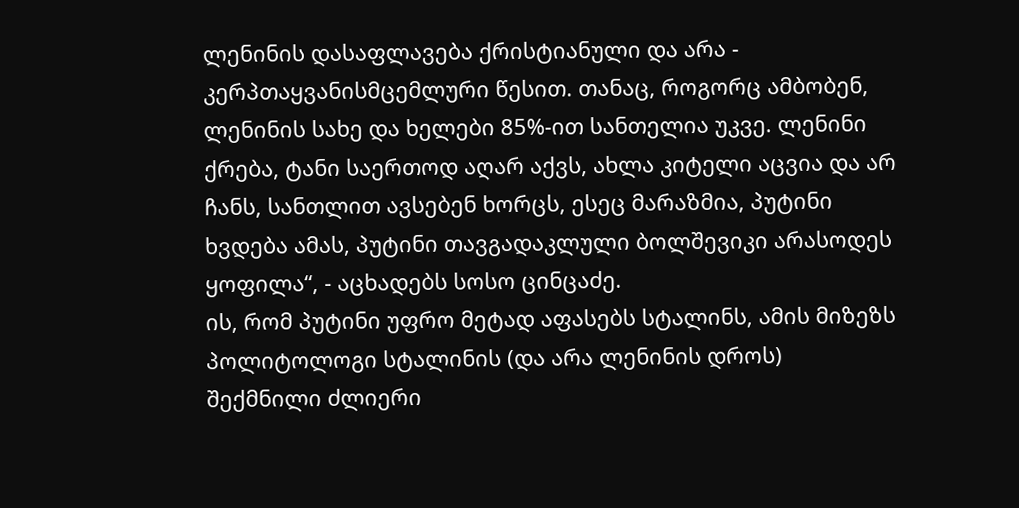ლენინის დასაფლავება ქრისტიანული და არა - კერპთაყვანისმცემლური წესით. თანაც, როგორც ამბობენ, ლენინის სახე და ხელები 85%-ით სანთელია უკვე. ლენინი ქრება, ტანი საერთოდ აღარ აქვს, ახლა კიტელი აცვია და არ ჩანს, სანთლით ავსებენ ხორცს, ესეც მარაზმია, პუტინი ხვდება ამას, პუტინი თავგადაკლული ბოლშევიკი არასოდეს ყოფილა“, - აცხადებს სოსო ცინცაძე.
ის, რომ პუტინი უფრო მეტად აფასებს სტალინს, ამის მიზეზს პოლიტოლოგი სტალინის (და არა ლენინის დროს) შექმნილი ძლიერი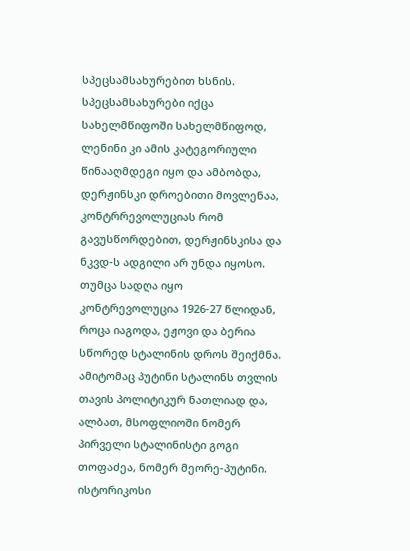სპეცსამსახურებით ხსნის. სპეცსამსახურები იქცა სახელმწიფოში სახელმწიფოდ, ლენინი კი ამის კატეგორიული წინააღმდეგი იყო და ამბობდა, დერჟინსკი დროებითი მოვლენაა, კონტრრევოლუციას რომ გავუსწორდებით, დერჟინსკისა და ნკვდ-ს ადგილი არ უნდა იყოსო. თუმცა სადღა იყო კონტრევოლუცია 1926-27 წლიდან, როცა იაგოდა, ეჟოვი და ბერია სწორედ სტალინის დროს შეიქმნა. ამიტომაც პუტინი სტალინს თვლის თავის პოლიტიკურ ნათლიად და, ალბათ, მსოფლიოში ნომერ პირველი სტალინისტი გოგი თოფაძეა, ნომერ მეორე-პუტინი.
ისტორიკოსი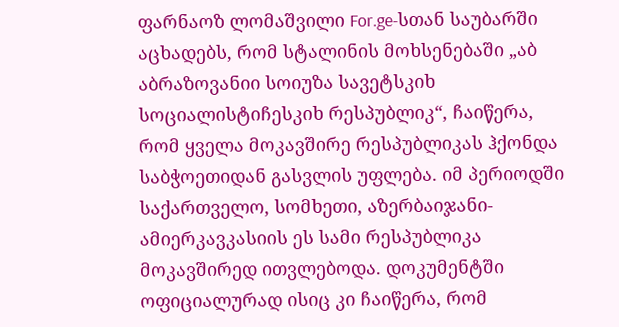ფარნაოზ ლომაშვილი For.ge-სთან საუბარში აცხადებს, რომ სტალინის მოხსენებაში „აბ აბრაზოვანიი სოიუზა სავეტსკიხ სოციალისტიჩესკიხ რესპუბლიკ“, ჩაიწერა, რომ ყველა მოკავშირე რესპუბლიკას ჰქონდა საბჭოეთიდან გასვლის უფლება. იმ პერიოდში საქართველო, სომხეთი, აზერბაიჯანი- ამიერკავკასიის ეს სამი რესპუბლიკა მოკავშირედ ითვლებოდა. დოკუმენტში ოფიციალურად ისიც კი ჩაიწერა, რომ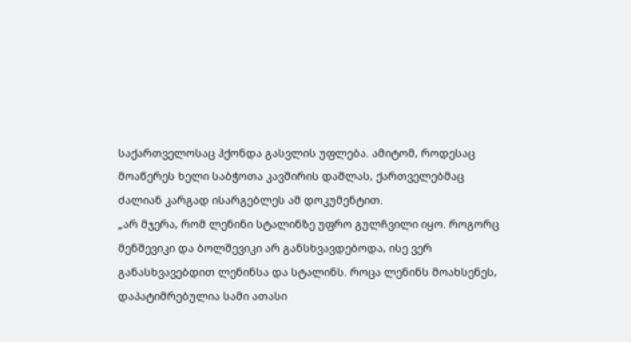საქართველოსაც ჰქონდა გასვლის უფლება. ამიტომ, როდესაც მოაწერეს ხელი საბჭოთა კავშირის დაშლას, ქართველებმაც ძალიან კარგად ისარგებლეს ამ დოკუმენტით.
„არ მჯერა, რომ ლენინი სტალინზე უფრო გულჩვილი იყო. როგორც მენშევიკი და ბოლშევიკი არ განსხვავდებოდა, ისე ვერ განასხვავებდით ლენინსა და სტალინს. როცა ლენინს მოახსენეს, დაპატიმრებულია სამი ათასი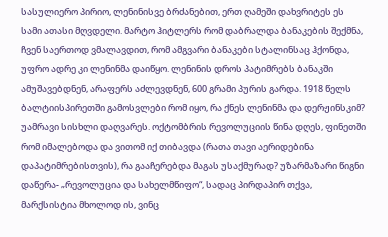სასულიერო პირიო, ლენინისვე ბრძანებით, ერთ ღამეში დახვრიტეს ეს სამი ათასი მღვდელი. მარტო ჰიტლერს რომ დაბრალდა ბანაკების შექმნა, ჩვენ საერთოდ ვმალავდით, რომ ამგვარი ბანაკები სტალინსაც ჰქონდა, უფრო ადრე კი ლენინმა დაიწყო. ლენინის დროს პატიმრებს ბანაკში ამუშავებდნენ, არაფერს აძლევდნენ, 600 გრამი პურის გარდა. 1918 წელს ბალტიისპირეთში გამოსვლები რომ იყო, რა ქნეს ლენინმა და დერჟინსკიმ? უამრავი სისხლი დაღვარეს. ოქტომბრის რევოლუციის წინა დღეს, ფინეთში რომ იმალებოდა და ვითომ იქ თიბავდა (რათა თავი აერიდებინა დაპატიმრებისთვის), რა გააჩერებდა მაგას უსაქმურად? უზარმაზარი წიგნი დაწერა- „რევოლუცია და სახელმწიფო“, სადაც პირდაპირ თქვა, მარქსისტია მხოლოდ ის, ვინც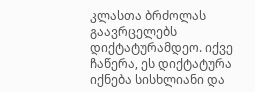კლასთა ბრძოლას გაავრცელებს დიქტატურამდეო. იქვე ჩაწერა, ეს დიქტატურა იქნება სისხლიანი და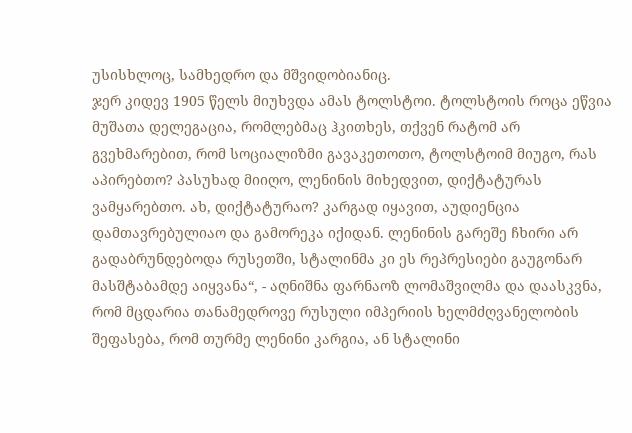უსისხლოც, სამხედრო და მშვიდობიანიც.
ჯერ კიდევ 1905 წელს მიუხვდა ამას ტოლსტოი. ტოლსტოის როცა ეწვია მუშათა დელეგაცია, რომლებმაც ჰკითხეს, თქვენ რატომ არ გვეხმარებით, რომ სოციალიზმი გავაკეთოთო, ტოლსტოიმ მიუგო, რას აპირებთო? პასუხად მიიღო, ლენინის მიხედვით, დიქტატურას ვამყარებთო. ახ, დიქტატურაო? კარგად იყავით, აუდიენცია დამთავრებულიაო და გამორეკა იქიდან. ლენინის გარეშე ჩხირი არ გადაბრუნდებოდა რუსეთში, სტალინმა კი ეს რეპრესიები გაუგონარ მასშტაბამდე აიყვანა“, - აღნიშნა ფარნაოზ ლომაშვილმა და დაასკვნა, რომ მცდარია თანამედროვე რუსული იმპერიის ხელმძღვანელობის შეფასება, რომ თურმე ლენინი კარგია, ან სტალინი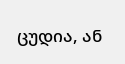ცუდია, ან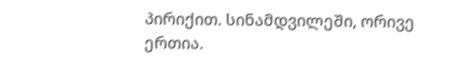პირიქით. სინამდვილეში, ორივე ერთია.